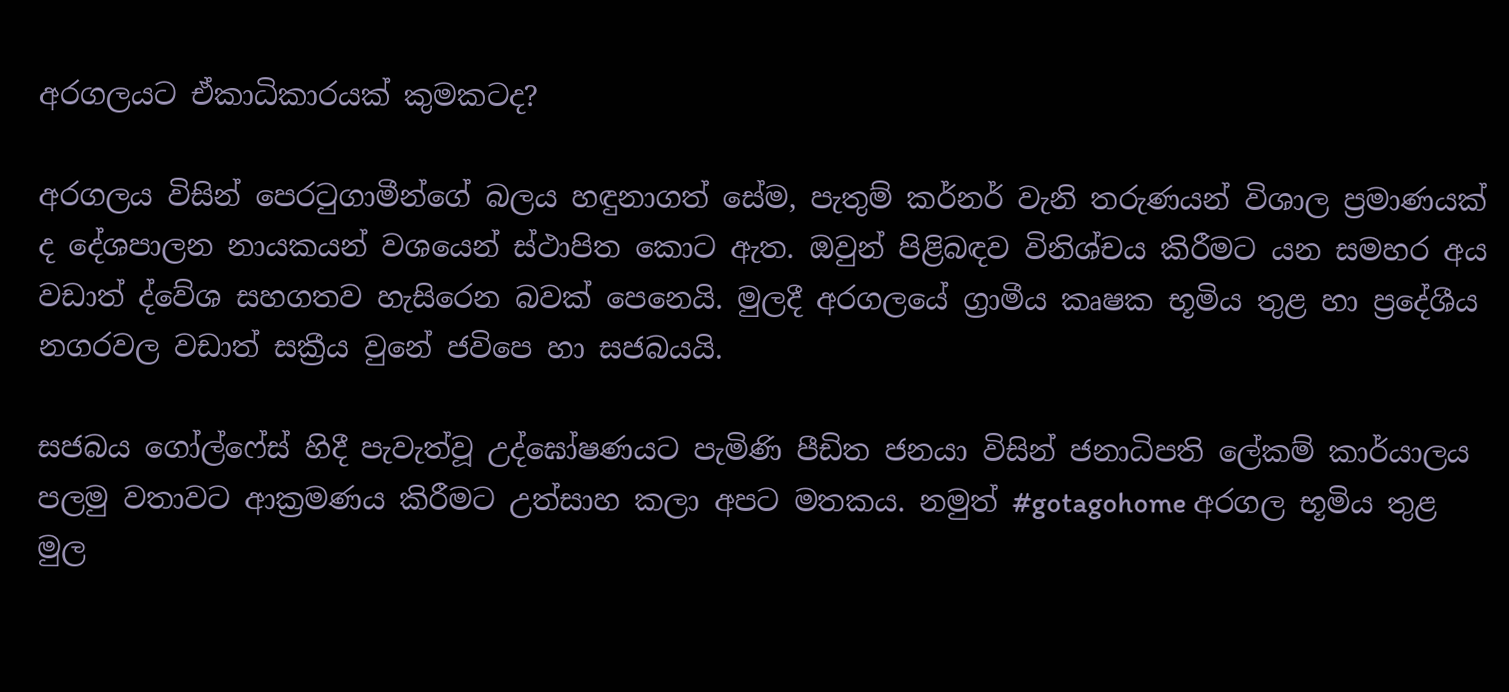අරගලයට ඒකාධිකාරයක් කුමකටද?

අරගලය විසින් පෙරටුගාමීන්ගේ බලය හඳුනාගත් සේම, පැතුම් කර්නර් වැනි තරුණයන් විශාල ප්‍රමාණයක් ද දේශපාලන නායකයන් වශයෙන් ස්ථාපිත කොට ඇත. ඔවුන් පිළිබඳව විනිශ්චය කිරීමට යන සමහර අය වඩාත් ද්වේශ සහගතව හැසිරෙන බවක් පෙනෙයි. මුලදී අරගලයේ ග්‍රාමීය කෘෂක භූමිය තුළ හා ප්‍රදේශීය නගරවල වඩාත් සක්‍රීය වුනේ ජවිපෙ හා සජබයයි.

සජබය ගෝල්ෆේස් හිදී පැවැත්වූ උද්ඝෝෂණයට පැමිණි පීඩිත ජනයා විසින් ජනාධිපති ලේකම් කාර්යාලය පලමු වතාවට ආක්‍රමණය කිරීමට උත්සාහ කලා අපට මතකය. නමුත් #gotagohome අරගල භූමිය තුළ මුල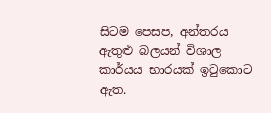සිටම පෙසප, අන්තරය ඇතුළු බලයන් විශාල කාර්යය භාරයක් ඉටුකොට ඇත.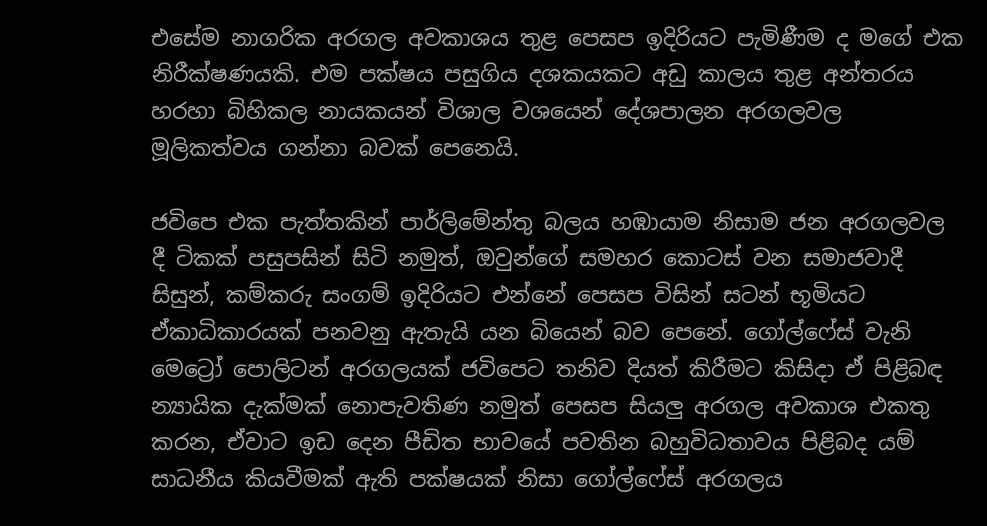එසේම නාගරික අරගල අවකාශය තුළ පෙසප ඉදිරියට පැමිණීම ද මගේ එක නිරීක්ෂණයකි. එම පක්ෂය පසුගිය දශකයකට අඩු කාලය තුළ අන්තරය හරහා බිහිකල නායකයන් විශාල වශයෙන් දේශපාලන අරගලවල මූලිකත්වය ගන්නා බවක් පෙනෙයි.

ජවිපෙ එක පැත්තකින් පාර්ලිමේන්තු බලය හඹායාම නිසාම ජන අරගලවල දී ටිකක් පසුපසින් සිටි නමුත්, ඔවුන්ගේ සමහර කොටස් වන සමාජවාදී සිසුන්, කම්කරු සංගම් ඉදිරියට එන්නේ පෙසප විසින් සටන් භූමියට ඒකාධිකාරයක් පනවනු ඇතැයි යන බියෙන් බව පෙනේ. ගෝල්ෆේස් වැනි මෙට්‍රෝ පොලිටන් අරගලයක් ජවිපෙට තනිව දියත් කිරීමට කිසිදා ඒ පිළිබඳ න්‍යායික දැක්මක් නොපැවතිණ නමුත් පෙසප සියලු අරගල අවකාශ එකතු කරන, ඒවාට ඉඩ දෙන පීඩිත භාවයේ පවතින බහුවිධතාවය පිළිබද යම් සාධනීය කියවීමක් ඇති පක්ෂයක් නිසා ගෝල්ෆේස් අරගලය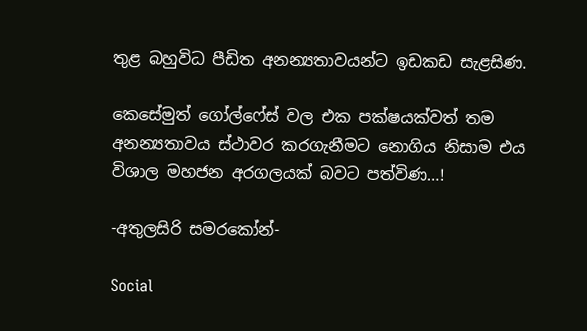තුළ බහුවිධ පීඩිත අනන්‍යතාවයන්ට ඉඩකඩ සැළසිණ.

කෙසේමුත් ගෝල්ෆේස් වල එක පක්ෂයක්වත් තම අනන්‍යතාවය ස්ථාවර කරගැනීමට නොගිය නිසාම එය විශාල මහජන අරගලයක් බවට පත්විණ…!

-අතුලසිරි සමරකෝන්-

Social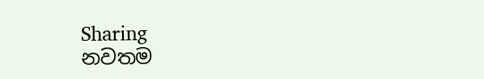Sharing
නවතම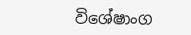විශේෂාංග